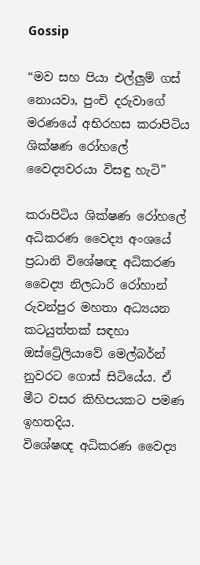Gossip

“මව සහ පියා එල්ලුම් ගස් නොයවා, පුංචි දරුවාගේ මරණයේ අභිරහස කරාපිටිය ශික්ෂණ රෝහලේ වෛද්‍යවරයා විසඳු හැටි”

කරාපිටිය ශික්ෂණ රෝහලේ අධිකරණ වෛද්‍ය අංශයේ ප්‍රධානි විශේෂඥ අධිකරණ වෛද්‍ය නිලධාරි රෝහාන් රුවන්පුර මහතා අධ්‍යයන කටයුත්තක් සඳහා ඔස්ට්‍රේලියාවේ මෙල්බර්න් නුවරට ගොස් සිටියේය. ඒ මීට වසර කිහිපයකට පමණ ඉහතදිය.
විශේෂඥ අධිකරණ වෛද්‍ය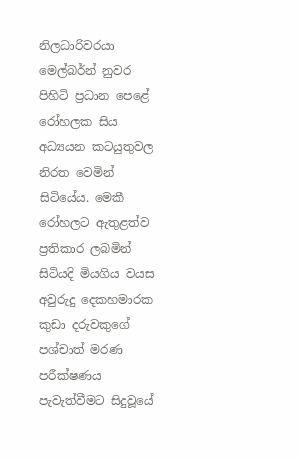නිලධාරිවරයා මෙල්බර්න් නුවර පිහිටි ප්‍රධාන පෙළේ රෝහලක සිය අධ්‍යයන කටයුතුවල නිරත වෙමින් සිටියේය. මෙකී රෝහලට ඇතුළත්ව ප්‍රතිකාර ලබමින් සිටියදි මියගිය වයස අවුරුදු දෙකහමාරක කුඩා දරුවකුගේ පශ්චාත් මරණ පරීක්ෂණය පැවැත්වීමට සිදුවූයේ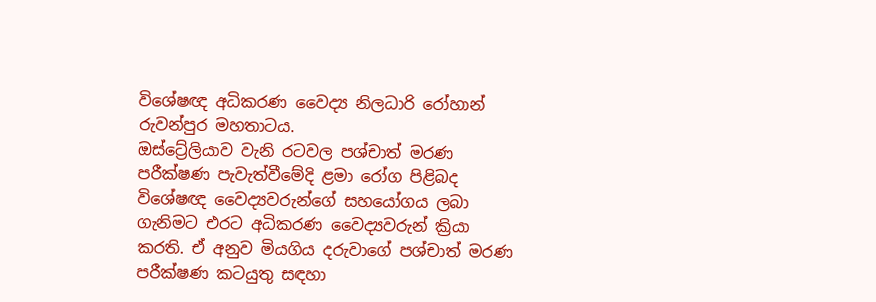විශේෂඥ අධිකරණ වෛද්‍ය නිලධාරි රෝහාන් රුවන්පුර මහතාටය.
ඔස්ට්‍රේලියාව වැනි රටවල පශ්චාත් මරණ පරීක්ෂණ පැවැත්වීමේදි ළමා රෝග පිළිබද විශේෂඥ වෛද්‍යවරුන්ගේ සහයෝගය ලබා ගැනිමට එරට අධිකරණ වෛද්‍යවරුන් ක්‍රියා කරති. ඒ අනුව මියගිය දරුවාගේ පශ්චාත් මරණ පරීක්ෂණ කටයුතු සඳහා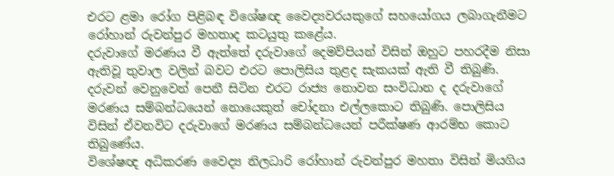එරට ළමා රෝග පිළිබඳ විශේෂඥ වෛද්‍යවරයකුගේ සහයෝගය ලබාගැනීමට රෝහාන් රුවන්පුර මහතාද කටයුතු කළේය.
දරුවාගේ මරණය වී ඇත්තේ දරුවාගේ දෙමව්පියන් විසින් ඔහුට පහරදීම නිසා ඇතිවූ තුවාල වලින් බවට එරට පොලිසිය තුළද සැකයක් ඇති වී තිබුණි.
දරුවන් වෙනුවෙන් පෙනී සිටින එරට රාජ්‍ය නොවන සංවිධාන ද දරුවාගේ මරණය සම්බන්ධයෙන් නොයෙකුත් චෝදනා එල්ලකොට තිබුණි. පොලිසිය විසින් ඒවනවිට දරුවාගේ මරණය සම්බන්ධයෙන් පරීක්ෂණ ආරම්භ කොට තිබුණේය.
විශේෂඥ අධිකරණ වෛද්‍ය නිලධාරි රෝහාන් රුවන්පුර මහතා විසින් මියගිය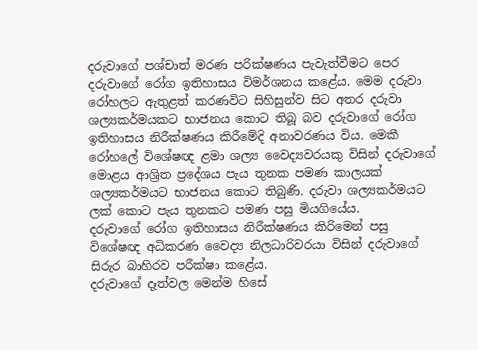දරුවාගේ පශ්චාත් මරණ පරික්ෂණය පැවැත්වීමට පෙර දරුවාගේ රෝග ඉතිහාසය විමර්ශනය කළේය. මෙම දරුවා රෝහලට ඇතුළත් කරණවිට සිහිසුන්ව සිට අතර දරුවා ශල්‍යකර්මයකට භාජනය කොට තිබූ බව දරුවාගේ රෝග ඉතිහාසය නිරීක්ෂණය කිරීමේදි අනාවරණය විය. මෙකී රෝහලේ විශේෂඥ ළමා ශල්‍ය වෛද්‍යවරයකු විසින් දරුවාගේ මොළය ආශ්‍රිත ප්‍රදේශය පැය තුනක පමණ කාලයක් ශල්‍යකර්මයට භාජනය කොට තිබුණි. දරුවා ශල්‍යකර්මයට ලක් කොට පැය තුනකට පමණ පසු මියගියේය.
දරුවාගේ රෝග ඉතිහාසය නිරීක්ෂණය කිරිමෙන් පසු විශේෂඥ අධිකරණ වෛද්‍ය නිලධාරිවරයා විසින් දරුවාගේ සිරුර බාහිරව පරීක්ෂා කළේය.
දරුවාගේ දෑත්වල මෙන්ම හිසේ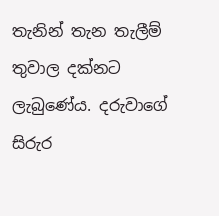තැනින් තැන තැලීම් තුවාල දක්නට ලැබුණේය. දරුවාගේ සිරුර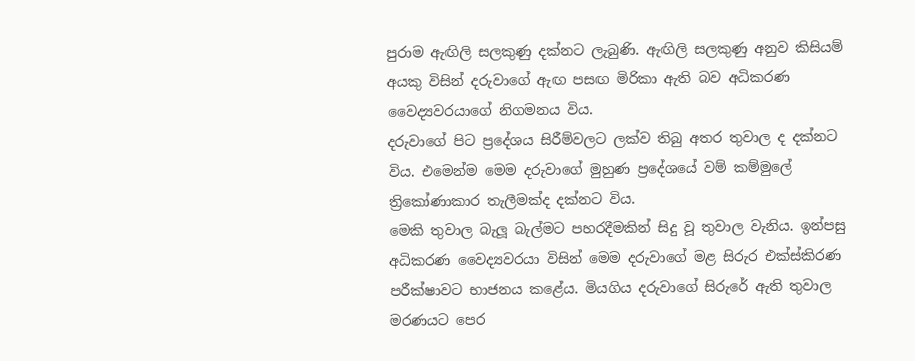පුරාම ඇඟිලි සලකුණු දක්නට ලැබුණි. ඇඟිලි සලකුණු අනුව කිසියම් අයකු විසින් දරුවාගේ ඇඟ පසඟ මිරිකා ඇති බව අධිකරණ වෛද්‍යවරයාගේ නිගමනය විය.
දරුවාගේ පිට ප්‍රදේශය සිරීම්වලට ලක්ව තිබු අතර තුවාල ද දක්නට විය. එමෙන්ම මෙම දරුවාගේ මුහුණ ප්‍රදේශයේ වම් කම්මුලේ ත්‍රිකෝණාකාර තැලීමක්ද දක්නට විය.
මෙකි තුවාල බැලූ බැල්මට පහරදීමකින් සිදු වූ තුවාල වැනිය. ඉන්පසු අධිකරණ වෛද්‍යවරයා විසින් මෙම දරුවාගේ මළ සිරුර එක්ස්කිරණ පරීක්ෂාවට භාජනය කළේය. මියගිය දරුවාගේ සිරුරේ ඇති තුවාල මරණයට පෙර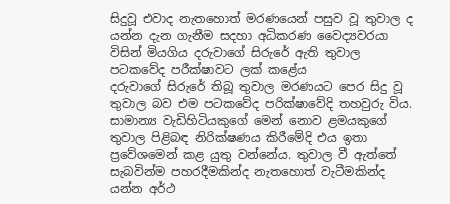සිදුවූ එවාද නැතහොත් මරණයෙන් පසුව වූ තුවාල ද යන්න දැන ගැනීම සදහා අධිකරණ වෛද්‍යවරයා විසින් මියගිය දරුවාගේ සිරුරේ ඇති තුවාල පටකවේද පරීක්ෂාවට ලක් කළේය
දරුවාගේ සිරුරේ තිබූ තුවාල මරණයට පෙර සිදු වූ තුවාල බව එම පටකවේද පරික්ෂාවේදි තහවුරු විය.
සාමාන්‍ය වැඩිහිටියකුගේ මෙන් නොව ළමයකුගේ තුවාල පිළිබඳ නිරික්ෂණය කිරීමේදි එය ඉතා ප්‍රවේශමෙන් කළ යුතු වන්නේය. තුවාල වී ඇත්තේ සැබවින්ම පහරදීමකින්ද නැතහොත් වැටීමකින්ද යන්න අර්ථ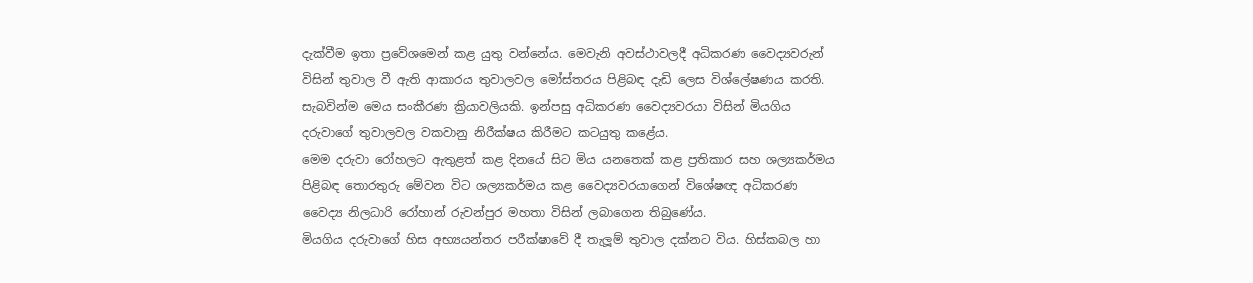දැක්වීම ඉතා ප්‍රවේශමෙන් කළ යුතු වන්නේය. මෙවැනි අවස්ථාවලදී අධිකරණ වෛද්‍යවරුන් විසින් තුවාල වී ඇති ආකාරය තුවාලවල මෝස්තරය පිළිබඳ දැඩි ලෙස විශ්ලේෂණය කරති. සැබවින්ම මෙය සංකීරණ ක්‍රියාවලියකි. ඉන්පසු අධිකරණ වෛද්‍යවරයා විසින් මියගිය දරුවාගේ තුවාලවල වකවානු නිරීක්ෂය කිරීමට කටයුතු කළේය.
මෙම දරුවා රෝහලට ඇතුළත් කළ දිනයේ සිට මිය යනතෙක් කළ ප්‍රතිකාර සහ ශල්‍යකර්මය පිළිබඳ තොරතුරු මේවන විට ශල්‍යකර්මය කළ වෛද්‍යවරයාගෙන් විශේෂඥ අධිකරණ වෛද්‍ය නිලධාරි රෝහාන් රුවන්පුර මහතා විසින් ලබාගෙන තිබුණේය.
මියගිය දරුවාගේ හිස අභ්‍යයන්තර පරීක්ෂාවේ දී තැලූම් තුවාල දක්නට විය. හිස්කබල හා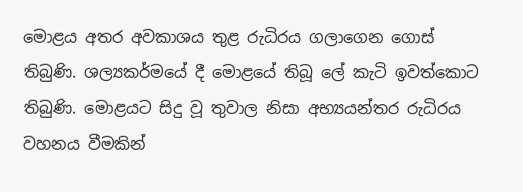මොළය අතර අවකාශය තුළ රුධිරය ගලාගෙන ගොස් තිබුණි. ශල්‍යකර්මයේ දී මොළයේ තිබූ ලේ කැටි ඉවත්කොට තිබුණි. මොළයට සිදු වූ තුවාල නිසා අභ්‍යයන්තර රුධිරය වහනය වීමකින්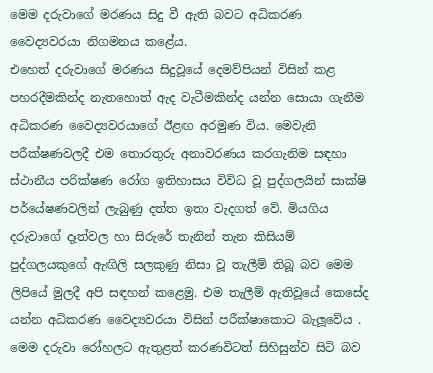මෙම දරුවාගේ මරණය සිදු වී ඇති බවට අධිකරණ වෛද්‍යවරයා නිගමනය කළේය.
එහෙත් දරුවාගේ මරණය සිදුවූයේ දෙමව්පියන් විසින් කළ පහරදීමකින්ද නැතහොත් ඇද වැටීමකින්ද යන්න සොයා ගැනීම අධිකරණ වෛද්‍යවරයාගේ ඊළඟ අරමුණ විය. මෙවැනි පරීක්ෂණවලදී එම තොරතුරු අනාවරණය කරගැනිම සඳහා ස්ථානීය පරික්ෂණ රෝග ඉතිහාසය විවිධ වූ පුද්ගලයින් සාක්ෂි පර්යේෂණවලින් ලැබුණු දත්ත ඉතා වැදගත් වේ. මියගිය දරුවාගේ දෑත්වල හා සිරුරේ තැනින් තැන කිසියම් පුද්ගලයකුගේ ඇඟිලි සලකුණු නිසා වූ තැලීම් තිබූ බව මෙම ලිපියේ මුලදී අපි සඳහන් කළෙමු. එම තැලීම් ඇතිවූයේ කෙසේද යන්න අධිකරණ වෛද්‍යවරයා විසින් පරීක්ෂාකොට බැලූවේය .
මෙම දරුවා රෝහලට ඇතුළත් කරණවිටත් සිහිසුන්ව සිටි බව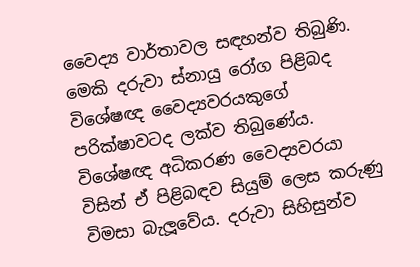වෛද්‍ය වාර්තාවල සඳහන්ව තිබුණි. මෙකි දරුවා ස්නායු රෝග පිළිබද විශේෂඥ වෛද්‍යවරයකුගේ පරික්ෂාවටද ලක්ව තිබුණේය. විශේෂඥ අධිකරණ වෛද්‍යවරයා විසින් ඒ පිළිබඳව සියුම් ලෙස කරුණු විමසා බැලූවේය. දරුවා සිහිසුන්ව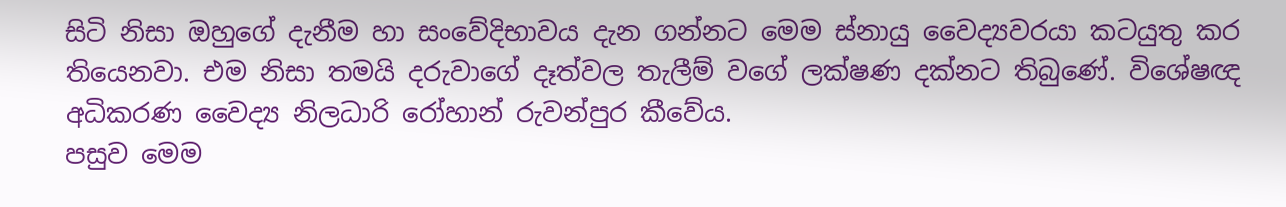සිටි නිසා ඔහුගේ දැනීම හා සංවේදිභාවය දැන ගන්නට මෙම ස්නායු වෛද්‍යවරයා කටයුතු කර තියෙනවා. එම නිසා තමයි දරුවාගේ දෑත්වල තැලීම් වගේ ලක්ෂණ දක්නට තිබුණේ. විශේෂඥ අධිකරණ වෛද්‍ය නිලධාරි රෝහාන් රුවන්පුර කීවේය.
පසුව මෙම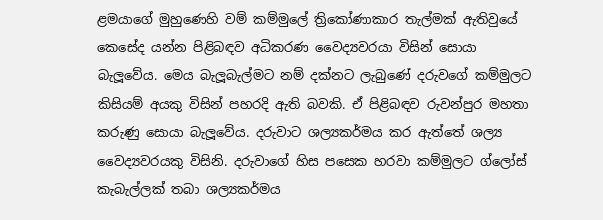ළමයාගේ මුහුණෙහි වම් කම්මුලේ ත්‍රිකෝණාකාර තැල්මක් ඇතිවුයේ කෙසේද යන්න පිළිබඳව අධිකරණ වෛද්‍යවරයා විසින් සොයා බැලූවේය. මෙය බැලූබැල්මට නම් දක්නට ලැබුණේ දරුවගේ කම්මුලට කිසියම් අයකු විසින් පහරදි ඇති බවකි. ඒ පිළිබඳව රුවන්පුර මහතා කරුණු සොයා බැලූවේය. දරුවාට ශල්‍යකර්මය කර ඇත්තේ ශල්‍ය වෛද්‍යවරයකු විසිනි. දරුවාගේ හිස පසෙක හරවා කම්මුලට ග්ලෝස් කැබැල්ලක් තබා ශල්‍යකර්මය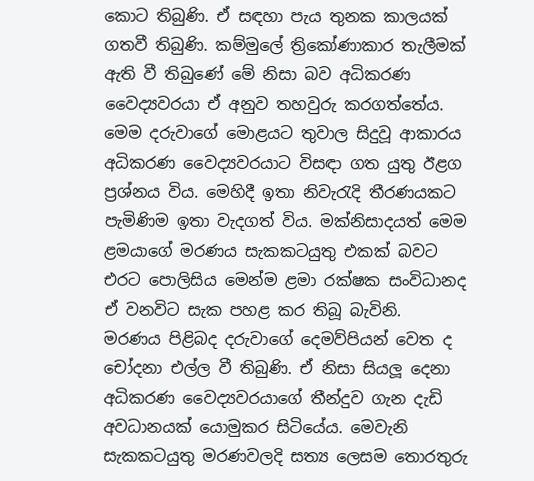කොට තිබුණි. ඒ සඳහා පැය තුනක කාලයක් ගතවී තිබුණි. කම්මුලේ ත්‍රිකෝණාකාර තැලීමක් ඇති වී තිබුණේ මේ නිසා බව අධිකරණ වෛද්‍යවරයා ඒ අනුව තහවුරු කරගත්තේය.
මෙම දරුවාගේ මොළයට තුවාල සිදුවූ ආකාරය අධිකරණ වෛද්‍යවරයාට විසඳා ගත යුතු ඊළග ප්‍රශ්නය විය. මෙහිදී ඉතා නිවැරැදි තීරණයකට පැමිණිම ඉතා වැදගත් විය. මක්නිසාදයත් මෙම ළමයාගේ මරණය සැකකටයුතු එකක් බවට එරට පොලිසිය මෙන්ම ළමා රක්ෂක සංවිධානද ඒ වනවිට සැක පහළ කර තිබූ බැවිනි.
මරණය පිළිබද දරුවාගේ දෙමව්පියන් වෙත ද චෝදනා එල්ල වී තිබුණි. ඒ නිසා සියලූ දෙනා අධිකරණ වෛද්‍යවරයාගේ තීන්දුව ගැන දැඩි අවධානයක් යොමුකර සිටියේය. මෙවැනි සැකකටයුතු මරණවලදි සත්‍ය ලෙසම තොරතුරු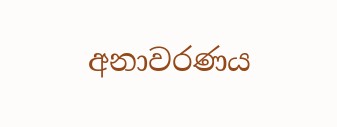අනාවරණය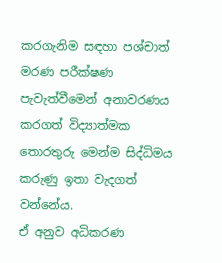කරගැනිම සඳහා පශ්චාත් මරණ පරීක්ෂණ පැවැත්වීමෙන් අනාවරණය කරගත් විද්‍යාත්මක තොරතුරු මෙන්ම සිද්ධිමය කරුණු ඉතා වැදගත් වන්නේය.
ඒ අනුව අධිකරණ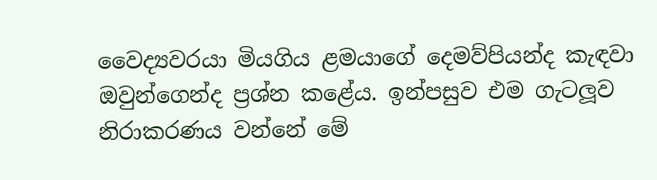වෛද්‍යවරයා මියගිය ළමයාගේ දෙමව්පියන්ද කැඳවා ඔවුන්ගෙන්ද ප්‍රශ්න කළේය. ඉන්පසුව එම ගැටලූව නිරාකරණය වන්නේ මේ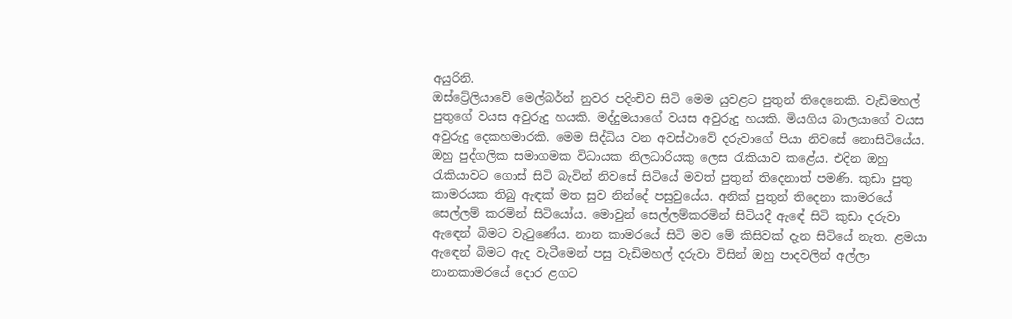අයුරිනි.
ඔස්ට්‍රේලියාවේ මෙල්බර්න් නුවර පදිංචිව සිටි මෙම යුවළට පුතුන් තිදෙනෙකි. වැඩිමහල් පුතුගේ වයස අවුරුදු හයකි. මද්දුමයාගේ වයස අවුරුදු හයකි. මියගිය බාලයාගේ වයස අවුරුදු දෙකහමාරකි. මෙම සිද්ධිය වන අවස්ථාවේ දරුවාගේ පියා නිවසේ නොසිටියේය. ඔහු පුද්ගලික සමාගමක විධායක නිලධාරියකු ලෙස රැකියාව කළේය. එදින ඔහු රැකියාවට ගොස් සිටි බැවින් නිවසේ සිටියේ මවත් පුතුන් තිදෙනාත් පමණි. කුඩා පුතු කාමරයක තිබු ඇඳක් මත සුව නින්දේ පසුවුයේය. අනික් පුතුන් තිදෙනා කාමරයේ සෙල්ලම් කරමින් සිටියෝය. මොවුන් සෙල්ලම්කරමින් සිටියදී ඇඳේ සිටි කුඩා දරුවා ඇඳෙන් බිමට වැටුණේය. නාන කාමරයේ සිටි මව මේ කිසිවක් දැන සිටියේ නැත. ළමයා ඇඳෙන් බිමට ඇද වැටීමෙන් පසු වැඩිමහල් දරුවා විසින් ඔහු පාදවලින් අල්ලා නානකාමරයේ දොර ළගට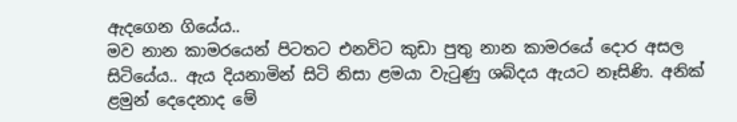ඇදගෙන ගියේය..
මව නාන කාමරයෙන් පිටතට එනවිට කුඩා පුතු නාන කාමරයේ දොර අසල සිටියේය.. ඇය දියනාමින් සිටි නිසා ළමයා වැටුණු ශබ්දය ඇයට නෑසිණි. අනික් ළමුන් දෙදෙනාද මේ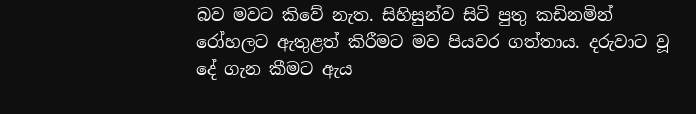බව මවට කිවේ නැත. සිහිසුන්ව සිටි පුතු කඩිනමින් රෝහලට ඇතුළත් කිරීමට මව පියවර ගත්තාය. දරුවාට වූ දේ ගැන කීමට ඇය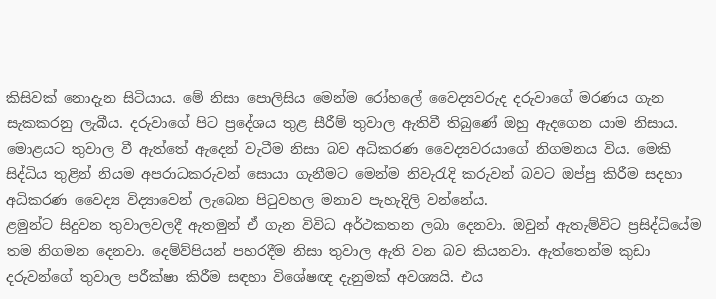කිසිවක් නොදැන සිටියාය. මේ නිසා පොලිසිය මෙන්ම රෝහලේ වෛද්‍යවරුද දරුවාගේ මරණය ගැන සැකකරනු ලැබීය. දරුවාගේ පිට ප්‍රදේශය තුළ සීරීම් තුවාල ඇතිවී තිබුණේ ඔහු ඇදගෙන යාම නිසාය. මොළයට තුවාල වී ඇත්තේ ඇදෙන් වැටීම නිසා බව අධිකරණ වෛද්‍යවරයාගේ නිගමනය විය. මෙකි සිද්ධිය තුළින් නියම අපරාධකරුවන් සොයා ගැනීමට මෙන්ම නිවැරැදි කරුවන් බවට ඔප්පු කිරීම සදහා අධිකරණ වෛද්‍ය විද්‍යාවෙන් ලැබෙන පිටුවහල මනාව පැහැදිලි වන්නේය.
ළමුන්ට සිදුවන තුවාලවලදී ඇතමුන් ඒ ගැන විවිධ අර්ථකතන ලබා දෙනවා. ඔවුන් ඇතැම්විට ප්‍රසිද්ධියේම තම නිගමන දෙනවා. දෙම්ව්පියන් පහරදීම නිසා තුවාල ඇති වන බව කියනවා. ඇත්තෙන්ම කුඩා දරුවන්ගේ තුවාල පරීක්ෂා කිරීම සඳහා විශේෂඥ දැනුමක් අවශ්‍යයි. එය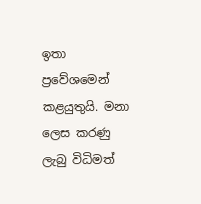ඉතා ප්‍රවේශමෙන් කළයුතුයි. මනා ලෙස කරණු ලැබු විධිමත්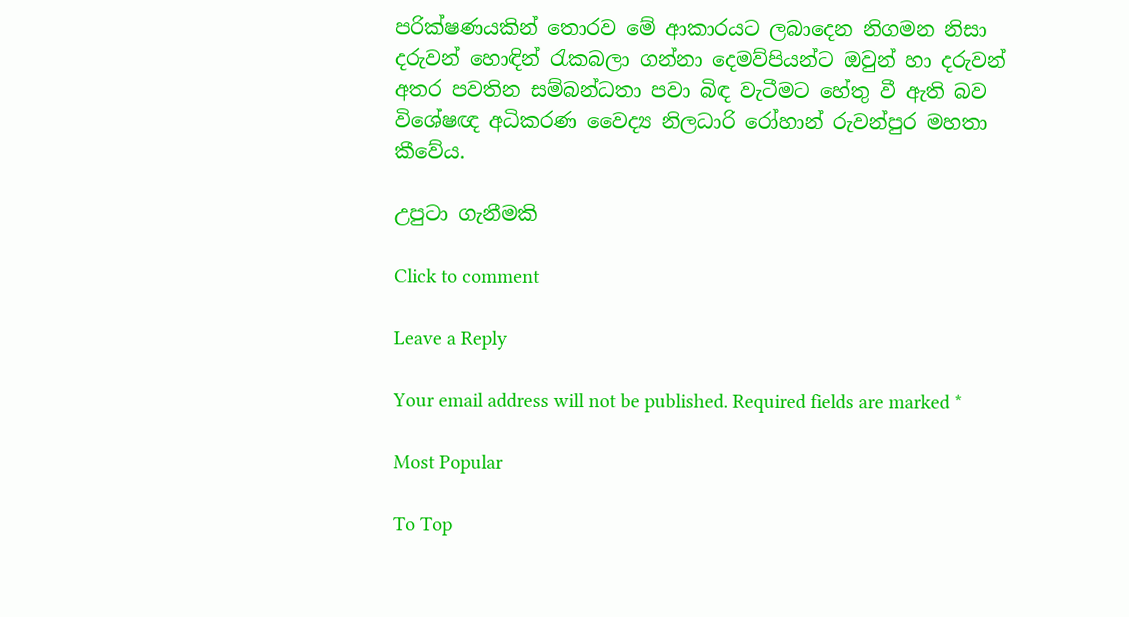පරික්ෂණයකින් තොරව මේ ආකාරයට ලබාදෙන නිගමන නිසා දරුවන් හොඳින් රැකබලා ගන්නා දෙමව්පියන්ට ඔවුන් හා දරුවන් අතර පවතින සම්බන්ධතා පවා බිඳ වැටීමට හේතු වී ඇති බව විශේෂඥ අධිකරණ වෛද්‍ය නිලධාරි රෝහාන් රුවන්පුර මහතා කීවේය.

උපුටා ගැනීමකි

Click to comment

Leave a Reply

Your email address will not be published. Required fields are marked *

Most Popular

To Top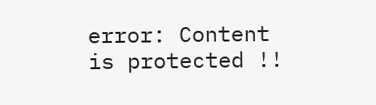error: Content is protected !!